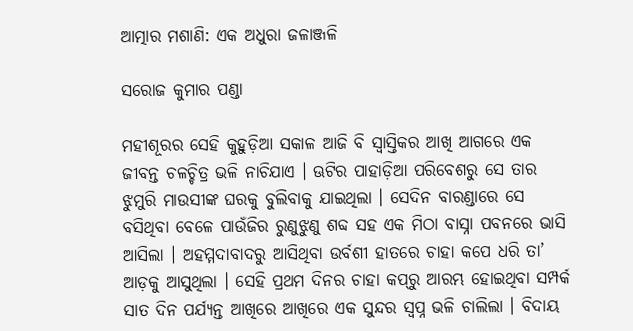ଆତ୍ମାର ମଶାଣି: ଏକ ଅଧୁରା ଜଳାଞ୍ଜଳି

ସରୋଜ କୁମାର ପଣ୍ଡା

ମହୀଶୂରର ସେହି କୁହୁଡ଼ିଆ ସକାଳ ଆଜି ବି ସ୍ୱାସ୍ତିକର ଆଖି ଆଗରେ ଏକ ଜୀବନ୍ତ ଚଳଚ୍ଚିତ୍ର ଭଳି ନାଚିଯାଏ । ଊଟିର ପାହାଡ଼ିଆ ପରିବେଶରୁ ସେ ତାର ଝୁମୁରି ମାଉସୀଙ୍କ ଘରକୁ ବୁଲିବାକୁ ଯାଇଥିଲା । ସେଦିନ ବାରଣ୍ଡାରେ ସେ ବସିଥିବା ବେଳେ ପାଉଁଜିର ରୁଣୁଝୁଣୁ ଶବ୍ଦ ସହ ଏକ ମିଠା ବାସ୍ନା ପବନରେ ଭାସି ଆସିଲା । ଅହମ୍ମଦାବାଦରୁ ଆସିଥିବା ଉର୍ବଶୀ ହାତରେ ଚାହା କପେ ଧରି ତା’ ଆଡ଼କୁ ଆସୁଥିଲା । ସେହି ପ୍ରଥମ ଦିନର ଚାହା କପ୍‌ରୁ ଆରମ୍ଭ ହୋଇଥିବା ସମ୍ପର୍କ ସାତ ଦିନ ପର୍ଯ୍ୟନ୍ତ ଆଖିରେ ଆଖିରେ ଏକ ସୁନ୍ଦର ସ୍ୱପ୍ନ ଭଳି ଚାଲିଲା । ବିଦାୟ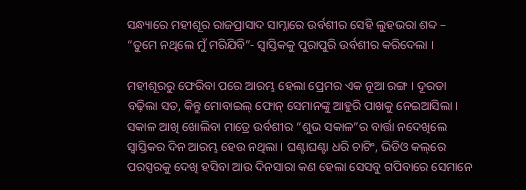ସନ୍ଧ୍ୟାରେ ମହୀଶୂର ରାଜପ୍ରାସାଦ ସାମ୍ନାରେ ଉର୍ବଶୀର ସେହି ଲୁହଭରା ଶବ୍ଦ – “ତୁମେ ନଥିଲେ ମୁଁ ମରିଯିବି”- ସ୍ୱାସ୍ତିକକୁ ପୁରାପୁରି ଉର୍ବଶୀର କରିଦେଲା ।

ମହୀଶୂରରୁ ଫେରିବା ପରେ ଆରମ୍ଭ ହେଲା ପ୍ରେମର ଏକ ନୂଆ ରଙ୍ଗ । ଦୂରତା ବଢ଼ିଲା ସତ, କିନ୍ତୁ ମୋବାଇଲ୍ ଫୋନ୍ ସେମାନଙ୍କୁ ଆହୁରି ପାଖକୁ ନେଇଆସିଲା । ସକାଳ ଆଖି ଖୋଲିବା ମାତ୍ରେ ଉର୍ବଶୀର “ଶୁଭ ସକାଳ”ର ବାର୍ତ୍ତା ନଦେଖିଲେ ସ୍ୱାସ୍ତିକର ଦିନ ଆରମ୍ଭ ହେଉ ନଥିଲା । ଘଣ୍ଟାଘଣ୍ଟା ଧରି ଚାଟିଂ, ଭିଡିଓ କଲ୍‌ରେ ପରସ୍ପରକୁ ଦେଖି ହସିବା ଆଉ ଦିନସାରା କଣ ହେଲା ସେସବୁ ଗପିବାରେ ସେମାନେ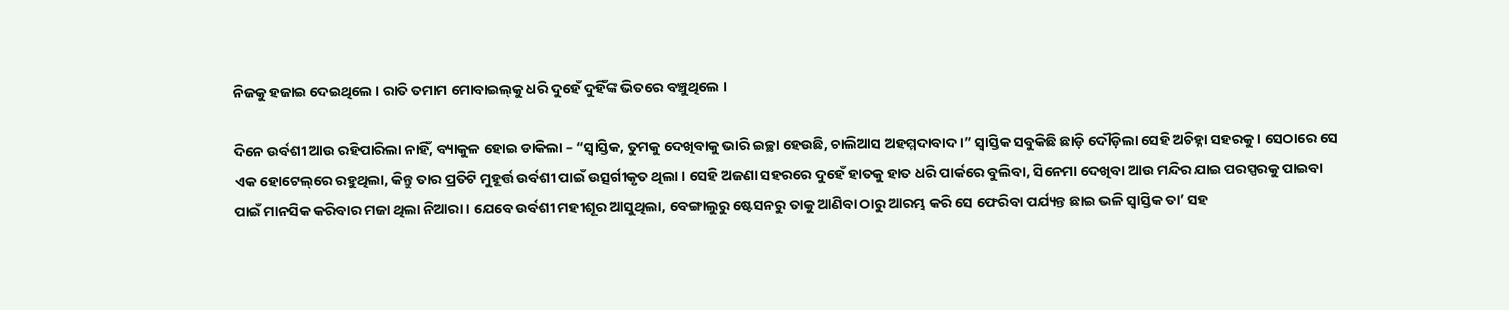ନିଜକୁ ହଜାଇ ଦେଇଥିଲେ । ରାତି ତମାମ ମୋବାଇଲ୍‌କୁ ଧରି ଦୁହେଁ ଦୁହିଁଙ୍କ ଭିତରେ ବଞ୍ଚୁଥିଲେ ।

ଦିନେ ଉର୍ବଶୀ ଆଉ ରହିପାରିଲା ନାହିଁ, ବ୍ୟାକୁଳ ହୋଇ ଡାକିଲା – “ସ୍ୱାସ୍ତିକ, ତୁମକୁ ଦେଖିବାକୁ ଭାରି ଇଚ୍ଛା ହେଉଛି, ଚାଲିଆସ ଅହମ୍ମଦାବାଦ ।” ସ୍ୱାସ୍ତିକ ସବୁକିଛି ଛାଡ଼ି ଦୌଡ଼ିଲା ସେହି ଅଚିହ୍ନା ସହରକୁ । ସେଠାରେ ସେ ଏକ ହୋଟେଲ୍‌ରେ ରହୁଥିଲା, କିନ୍ତୁ ତାର ପ୍ରତିଟି ମୁହୂର୍ତ୍ତ ଉର୍ବଶୀ ପାଇଁ ଉତ୍ସର୍ଗୀକୃତ ଥିଲା । ସେହି ଅଜଣା ସହରରେ ଦୁହେଁ ହାତକୁ ହାତ ଧରି ପାର୍କରେ ବୁଲିବା, ସିନେମା ଦେଖିବା ଆଉ ମନ୍ଦିର ଯାଇ ପରସ୍ପରକୁ ପାଇବା ପାଇଁ ମାନସିକ କରିବାର ମଜା ଥିଲା ନିଆରା । ଯେବେ ଉର୍ବଶୀ ମହୀଶୂର ଆସୁଥିଲା, ବେଙ୍ଗାଲୁରୁ ଷ୍ଟେସନରୁ ତାକୁ ଆଣିବା ଠାରୁ ଆରମ୍ଭ କରି ସେ ଫେରିବା ପର୍ଯ୍ୟନ୍ତ ଛାଇ ଭଳି ସ୍ୱାସ୍ତିକ ତା’ ସହ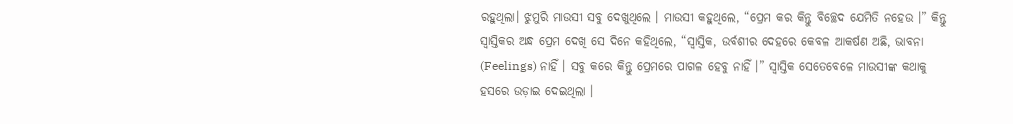ରହୁଥିଲା। ଝୁମୁରି ମାଉସୀ ସବୁ ଦେଖୁଥିଲେ । ମାଉସୀ କହୁଥିଲେ, “ପ୍ରେମ କର କିନ୍ତୁ ବିଚ୍ଛେଦ ଯେମିତି ନହେଉ ।” କିନ୍ତୁ ସ୍ୱାସ୍ତିକର ଅନ୍ଧ ପ୍ରେମ ଦେଖି ସେ ଦିନେ କହିଥିଲେ, “ସ୍ୱାସ୍ତିକ, ଉର୍ବଶୀର ଦେହରେ କେବଳ ଆକର୍ଷଣ ଅଛି, ଭାବନା (Feelings) ନାହିଁ । ସବୁ କରେ କିନ୍ତୁ ପ୍ରେମରେ ପାଗଳ ହେବୁ ନାହିଁ ।” ସ୍ୱାସ୍ତିକ ସେତେବେଳେ ମାଉସୀଙ୍କ କଥାକୁ ହସରେ ଉଡ଼ାଇ ଦେଇଥିଲା ।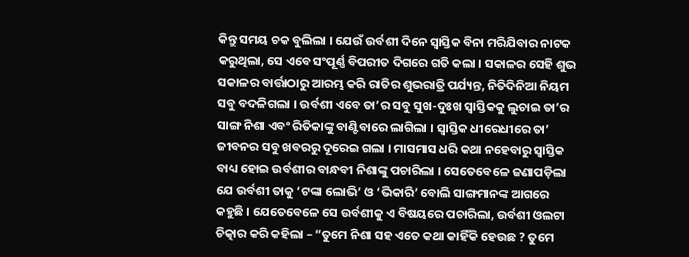କିନ୍ତୁ ସମୟ ଚକ ବୁଲିଲା । ଯେଉଁ ଉର୍ବଶୀ ଦିନେ ସ୍ୱାସ୍ତିକ ବିନା ମରିଯିବାର ନାଟକ କରୁଥିଲା, ସେ ଏବେ ସଂପୂର୍ଣ୍ଣ ବିପରୀତ ଦିଗରେ ଗତି କଲା । ସକାଳର ସେହି ଶୁଭ ସକାଳର ବାର୍ତ୍ତାଠାରୁ ଆରମ୍ଭ କରି ରାତିର ଶୁଭରାତ୍ରି ପର୍ଯ୍ୟନ୍ତ, ନିତିଦିନିଆ ନିୟମ ସବୁ ବଦଳିଗଲା । ଉର୍ବଶୀ ଏବେ ତା’ର ସବୁ ସୁଖ-ଦୁଃଖ ସ୍ୱାସ୍ତିକକୁ ଲୁଚାଇ ତା’ର ସାଙ୍ଗ ନିଶା ଏବଂ ରିତିକାଙ୍କୁ ବାଣ୍ଟିବାରେ ଲାଗିଲା । ସ୍ୱାସ୍ତିକ ଧୀରେଧୀରେ ତା’ ଜୀବନର ସବୁ ଖବରରୁ ଦୂରେଇ ଗଲା । ମାସମାସ ଧରି କଥା ନହେବାରୁ ସ୍ୱାସ୍ତିକ ବାଧ୍ୟ ହୋଇ ଉର୍ବଶୀର ବାନ୍ଧବୀ ନିଶାଙ୍କୁ ପଚାରିଲା । ସେତେବେଳେ ଜଣାପଡ଼ିଲା ଯେ ଉର୍ବଶୀ ତାକୁ ‘ଟଙ୍କା ଲୋଭି’ ଓ ‘ଭିକାରି’ ବୋଲି ସାଙ୍ଗମାନଙ୍କ ଆଗରେ କହୁଛି । ଯେତେବେଳେ ସେ ଉର୍ବଶୀକୁ ଏ ବିଷୟରେ ପଚାରିଲା, ଉର୍ବଶୀ ଓଲଟା ଚିତ୍କାର କରି କହିଲା – “ତୁମେ ନିଶା ସହ ଏତେ କଥା କାହିଁକି ହେଉଛ ? ତୁମେ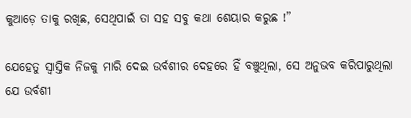କୁଆଡ଼େ ତାକୁ ରଖିଛ, ସେଥିପାଇଁ ତା ସହ ସବୁ କଥା ଶେୟାର କରୁଛ !”

ଯେହେତୁ ସ୍ୱାସ୍ତିକ ନିଜକୁ ମାରି ଦେଇ ଉର୍ବଶୀର ଦେହରେ ହିଁ ବଞ୍ଚୁଥିଲା, ସେ ଅନୁଭବ କରିପାରୁଥିଲା ଯେ ଉର୍ବଶୀ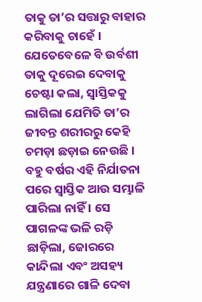ତାକୁ ତା’ର ସତ୍ତାରୁ ବାହାର କରିବାକୁ ଚାହେଁ । ଯେତେବେଳେ ବି ଉର୍ବଶୀ ତାକୁ ଦୂରେଇ ଦେବାକୁ ଚେଷ୍ଟା କଲା, ସ୍ୱାସ୍ତିକକୁ ଲାଗିଲା ଯେମିତି ତା’ର ଜୀବନ୍ତ ଶରୀରରୁ କେହି ଚମଡ଼ା ଛଡ଼ାଇ ନେଉଛି । ବହୁ ବର୍ଷର ଏହି ନିର୍ଯାତନା ପରେ ସ୍ୱାସ୍ତିକ ଆଉ ସମ୍ଭାଳି ପାରିଲା ନାହିଁ । ସେ ପାଗଳଙ୍କ ଭଳି ରଡ଼ି ଛାଡ଼ିଲା, ଜୋରରେ କାନ୍ଦିଲା ଏବଂ ଅସହ୍ୟ ଯନ୍ତ୍ରଣାରେ ଗାଳି ଦେବା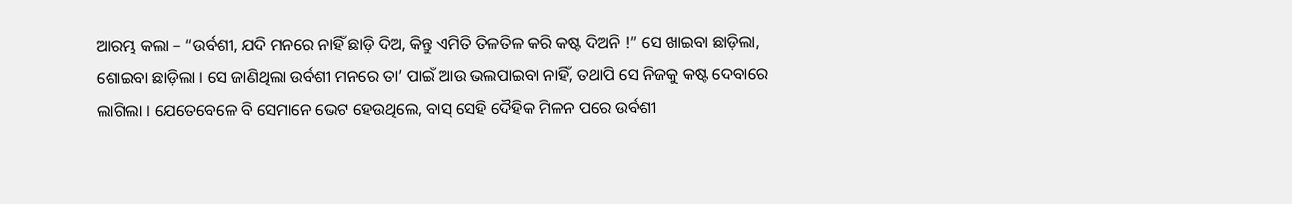ଆରମ୍ଭ କଲା – “ଉର୍ବଶୀ, ଯଦି ମନରେ ନାହିଁ ଛାଡ଼ି ଦିଅ, କିନ୍ତୁ ଏମିତି ତିଳତିଳ କରି କଷ୍ଟ ଦିଅନି !” ସେ ଖାଇବା ଛାଡ଼ିଲା, ଶୋଇବା ଛାଡ଼ିଲା । ସେ ଜାଣିଥିଲା ଉର୍ବଶୀ ମନରେ ତା’ ପାଇଁ ଆଉ ଭଲପାଇବା ନାହିଁ, ତଥାପି ସେ ନିଜକୁ କଷ୍ଟ ଦେବାରେ ଲାଗିଲା । ଯେତେବେଳେ ବି ସେମାନେ ଭେଟ ହେଉଥିଲେ, ବାସ୍ ସେହି ଦୈହିକ ମିଳନ ପରେ ଉର୍ବଶୀ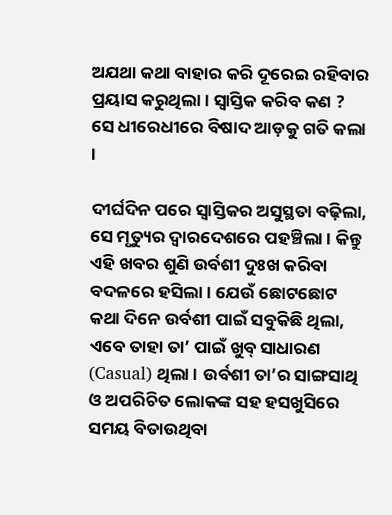ଅଯଥା କଥା ବାହାର କରି ଦୂରେଇ ରହିବାର ପ୍ରୟାସ କରୁଥିଲା । ସ୍ୱାସ୍ତିକ କରିବ କଣ ? ସେ ଧୀରେଧୀରେ ବିଷାଦ ଆଡ଼କୁ ଗତି କଲା ।

ଦୀର୍ଘଦିନ ପରେ ସ୍ୱାସ୍ତିକର ଅସୁସ୍ଥତା ବଢ଼ିଲା, ସେ ମୃତ୍ୟୁର ଦ୍ୱାରଦେଶରେ ପହଞ୍ଚିଲା । କିନ୍ତୁ ଏହି ଖବର ଶୁଣି ଉର୍ବଶୀ ଦୁଃଖ କରିବା ବଦଳରେ ହସିଲା । ଯେଉଁ ଛୋଟଛୋଟ କଥା ଦିନେ ଉର୍ବଶୀ ପାଇଁ ସବୁକିଛି ଥିଲା, ଏବେ ତାହା ତା’ ପାଇଁ ଖୁବ୍ ସାଧାରଣ (Casual) ଥିଲା । ଉର୍ବଶୀ ତା’ର ସାଙ୍ଗସାଥି ଓ ଅପରିଚିତ ଲୋକଙ୍କ ସହ ହସଖୁସିରେ ସମୟ ବିତାଉଥିବା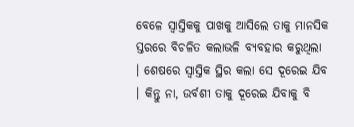ବେଳେ ସ୍ୱାସ୍ତିକକୁ ପାଖକୁ ଆସିଲେ ତାକୁ ମାନସିକ ସ୍ତରରେ ବିଚଳିତ କଲାଭଳି ବ୍ୟବହାର କରୁଥିଲା । ଶେଷରେ ସ୍ୱାସ୍ତିକ ସ୍ଥିର କଲା ସେ ଦୂରେଇ ଯିବ । କିନ୍ତୁ ନା, ଉର୍ବଶୀ ତାକୁ ଦୂରେଇ ଯିବାକୁ ବି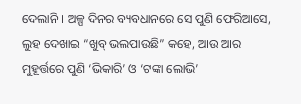ଦେଲାନି । ଅଳ୍ପ ଦିନର ବ୍ୟବଧାନରେ ସେ ପୁଣି ଫେରିଆସେ, ଲୁହ ଦେଖାଇ “ଖୁବ୍ ଭଲପାଉଛି” କହେ, ଆଉ ଆର ମୁହୂର୍ତ୍ତରେ ପୁଣି ‘ଭିକାରି’ ଓ ‘ଟଙ୍କା ଲୋଭି’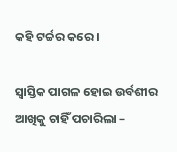କହି ଟର୍ଚ୍ଚର କରେ ।

ସ୍ୱାସ୍ତିକ ପାଗଳ ହୋଇ ଉର୍ବଶୀର ଆଖିକୁ ଚାହିଁ ପଚାରିଲା –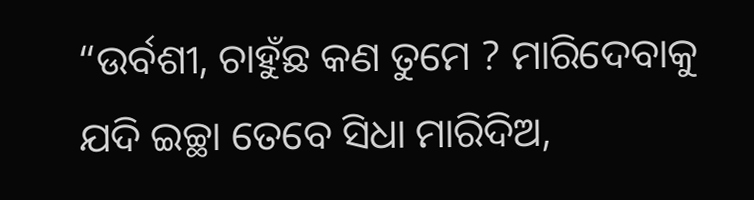“ଉର୍ବଶୀ, ଚାହୁଁଛ କଣ ତୁମେ ? ମାରିଦେବାକୁ ଯଦି ଇଚ୍ଛା ତେବେ ସିଧା ମାରିଦିଅ,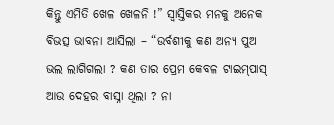କିନ୍ତୁ ଏମିତି ଖେଳ ଖେଳନି !” ସ୍ୱାସ୍ତିକର ମନକୁ ଅନେକ ବିଭତ୍ସ ଭାବନା ଆସିଲା – “ଉର୍ବଶୀକୁ କଣ ଅନ୍ୟ ପୁଅ ଭଲ ଲାଗିଗଲା ? କଣ ତାର ପ୍ରେମ କେବଳ ଟାଇମ୍‌ପାସ୍ ଆଉ ଦେହର ବାସ୍ନା ଥିଲା ? ନା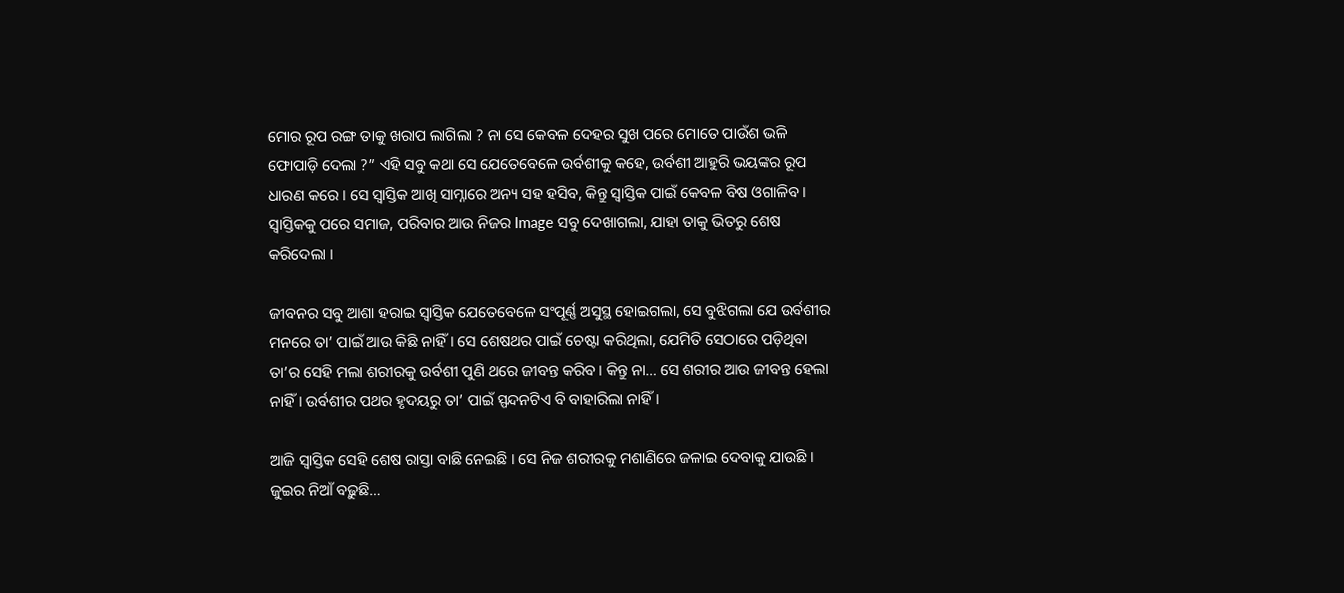ମୋର ରୂପ ରଙ୍ଗ ତାକୁ ଖରାପ ଲାଗିଲା ? ନା ସେ କେବଳ ଦେହର ସୁଖ ପରେ ମୋତେ ପାଉଁଶ ଭଳି ଫୋପାଡ଼ି ଦେଲା ?” ଏହି ସବୁ କଥା ସେ ଯେତେବେଳେ ଉର୍ବଶୀକୁ କହେ, ଉର୍ବଶୀ ଆହୁରି ଭୟଙ୍କର ରୂପ ଧାରଣ କରେ । ସେ ସ୍ୱାସ୍ତିକ ଆଖି ସାମ୍ନାରେ ଅନ୍ୟ ସହ ହସିବ, କିନ୍ତୁ ସ୍ୱାସ୍ତିକ ପାଇଁ କେବଳ ବିଷ ଓଗାଳିବ । ସ୍ୱାସ୍ତିକକୁ ପରେ ସମାଜ, ପରିବାର ଆଉ ନିଜର Image ସବୁ ଦେଖାଗଲା, ଯାହା ତାକୁ ଭିତରୁ ଶେଷ କରିଦେଲା ।

ଜୀବନର ସବୁ ଆଶା ହରାଇ ସ୍ୱାସ୍ତିକ ଯେତେବେଳେ ସଂପୂର୍ଣ୍ଣ ଅସୁସ୍ଥ ହୋଇଗଲା, ସେ ବୁଝିଗଲା ଯେ ଉର୍ବଶୀର ମନରେ ତା’ ପାଇଁ ଆଉ କିଛି ନାହିଁ। ସେ ଶେଷଥର ପାଇଁ ଚେଷ୍ଟା କରିଥିଲା, ଯେମିତି ସେଠାରେ ପଡ଼ିଥିବା ତା’ର ସେହି ମଲା ଶରୀରକୁ ଉର୍ବଶୀ ପୁଣି ଥରେ ଜୀବନ୍ତ କରିବ। କିନ୍ତୁ ନା… ସେ ଶରୀର ଆଉ ଜୀବନ୍ତ ହେଲା ନାହିଁ। ଉର୍ବଶୀର ପଥର ହୃଦୟରୁ ତା’ ପାଇଁ ସ୍ପନ୍ଦନଟିଏ ବି ବାହାରିଲା ନାହିଁ।

ଆଜି ସ୍ୱାସ୍ତିକ ସେହି ଶେଷ ରାସ୍ତା ବାଛି ନେଇଛି । ସେ ନିଜ ଶରୀରକୁ ମଶାଣିରେ ଜଳାଇ ଦେବାକୁ ଯାଉଛି । ଜୁଇର ନିଆଁ ବଢ଼ୁଛି…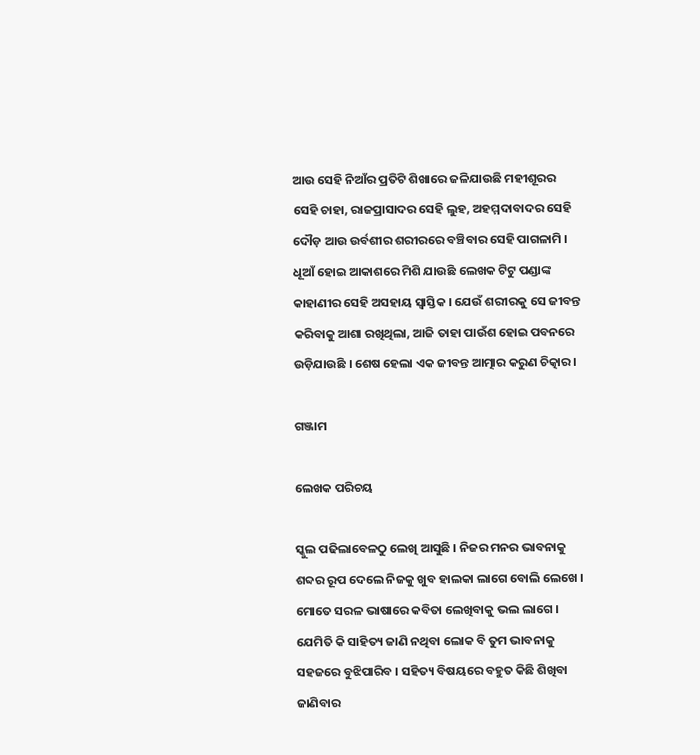ଆଉ ସେହି ନିଆଁର ପ୍ରତିଟି ଶିଖାରେ ଜଳିଯାଉଛି ମହୀଶୂରର ସେହି ଚାହା, ରାଜପ୍ରାସାଦର ସେହି ଲୁହ, ଅହମ୍ମଦାବାଦର ସେହି ଦୌଡ଼ ଆଉ ଉର୍ବଶୀର ଶରୀରରେ ବଞ୍ଚିବାର ସେହି ପାଗଳାମି । ଧୂଆଁ ହୋଇ ଆକାଶରେ ମିଶି ଯାଉଛି ଲେଖକ ଟିଟୁ ପଣ୍ଡାଙ୍କ କାହାଣୀର ସେହି ଅସହାୟ ସ୍ୱାସ୍ତିକ । ଯେଉଁ ଶରୀରକୁ ସେ ଜୀବନ୍ତ କରିବାକୁ ଆଶା ରଖିଥିଲା, ଆଜି ତାହା ପାଉଁଶ ହୋଇ ପବନରେ ଉଡ଼ିଯାଉଛି । ଶେଷ ହେଲା ଏକ ଜୀବନ୍ତ ଆତ୍ମାର କରୁଣ ଚିତ୍କାର ।

ଗଞ୍ଜାମ

ଲେଖକ ପରିଚୟ

ସ୍କୁଲ ପଢିଲାବେଳଠୁ ଲେଖି ଆସୁଛି । ନିଜର ମନର ଭାବନାକୁ ଶବ୍ଦର ରୂପ ଦେଲେ ନିଜକୁ ଖୁବ ହାଲକା ଲାଗେ ବୋଲି ଲେଖେ । ମୋତେ ସରଳ ଭାଷାରେ କବିତା ଲେଖିବାକୁ ଭଲ ଲାଗେ । ଯେମିତି କି ସାହିତ୍ୟ ଜାଣି ନଥିବା ଲୋକ ବି ତୁମ ଭାବନାକୁ ସହଜରେ ବୁଝିପାରିବ । ସହିତ୍ୟ ବିଷୟରେ ବହୁତ କିଛି ଶିଖିବା ଜାଣିବାର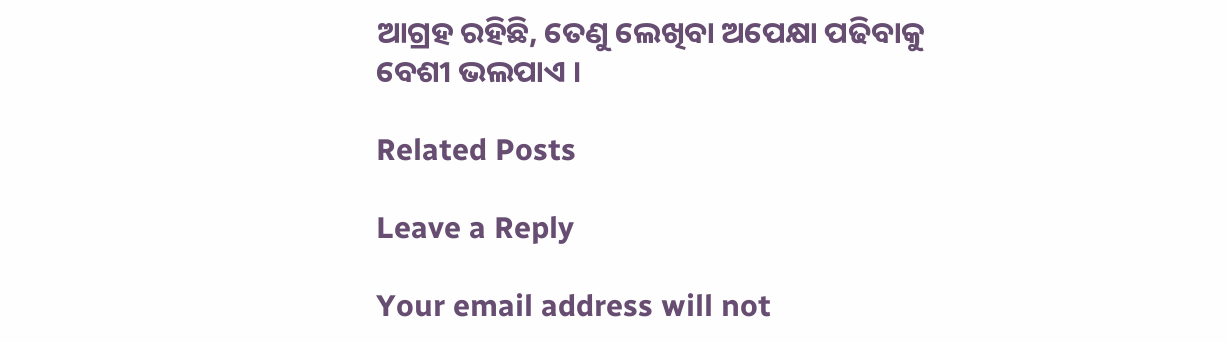ଆଗ୍ରହ ରହିଛି, ତେଣୁ ଲେଖିବା ଅପେକ୍ଷା ପଢିବାକୁ ବେଶୀ ଭଲପାଏ ।

Related Posts

Leave a Reply

Your email address will not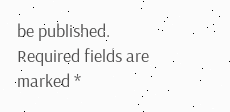be published. Required fields are marked *